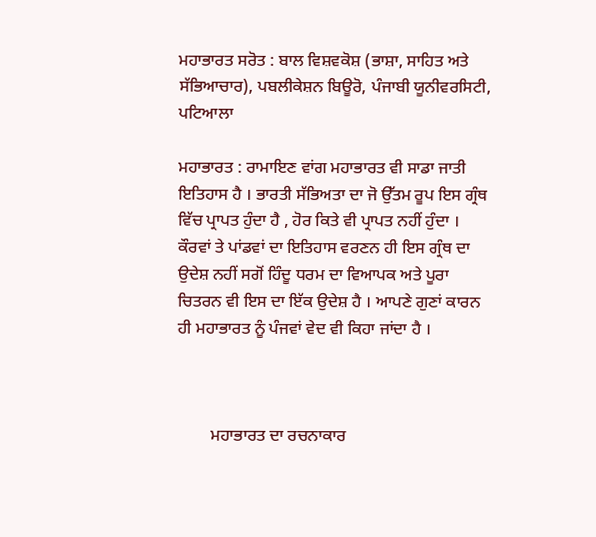ਮਹਾਭਾਰਤ ਸਰੋਤ : ਬਾਲ ਵਿਸ਼ਵਕੋਸ਼ (ਭਾਸ਼ਾ, ਸਾਹਿਤ ਅਤੇ ਸੱਭਿਆਚਾਰ), ਪਬਲੀਕੇਸ਼ਨ ਬਿਊਰੋ, ਪੰਜਾਬੀ ਯੂਨੀਵਰਸਿਟੀ, ਪਟਿਆਲਾ

ਮਹਾਭਾਰਤ : ਰਾਮਾਇਣ ਵਾਂਗ ਮਹਾਭਾਰਤ ਵੀ ਸਾਡਾ ਜਾਤੀ ਇਤਿਹਾਸ ਹੈ । ਭਾਰਤੀ ਸੱਭਿਅਤਾ ਦਾ ਜੋ ਉੱਤਮ ਰੂਪ ਇਸ ਗ੍ਰੰਥ ਵਿੱਚ ਪ੍ਰਾਪਤ ਹੁੰਦਾ ਹੈ , ਹੋਰ ਕਿਤੇ ਵੀ ਪ੍ਰਾਪਤ ਨਹੀਂ ਹੁੰਦਾ । ਕੌਰਵਾਂ ਤੇ ਪਾਂਡਵਾਂ ਦਾ ਇਤਿਹਾਸ ਵਰਣਨ ਹੀ ਇਸ ਗ੍ਰੰਥ ਦਾ ਉਦੇਸ਼ ਨਹੀਂ ਸਗੋਂ ਹਿੰਦੂ ਧਰਮ ਦਾ ਵਿਆਪਕ ਅਤੇ ਪੂਰਾ ਚਿਤਰਨ ਵੀ ਇਸ ਦਾ ਇੱਕ ਉਦੇਸ਼ ਹੈ । ਆਪਣੇ ਗੁਣਾਂ ਕਾਰਨ ਹੀ ਮਹਾਭਾਰਤ ਨੂੰ ਪੰਜਵਾਂ ਵੇਦ ਵੀ ਕਿਹਾ ਜਾਂਦਾ ਹੈ ।



        ਮਹਾਭਾਰਤ ਦਾ ਰਚਨਾਕਾਰ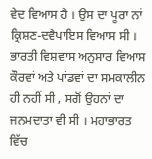ਵੇਦ ਵਿਆਸ ਹੈ । ਉਸ ਦਾ ਪੂਰਾ ਨਾਂ ਕ੍ਰਿਸ਼ਣ-ਦਵੈਪਾਇਸ ਵਿਆਸ ਸੀ । ਭਾਰਤੀ ਵਿਸ਼ਵਾਸ ਅਨੁਸਾਰ ਵਿਆਸ ਕੌਰਵਾਂ ਅਤੇ ਪਾਂਡਵਾਂ ਦਾ ਸਮਕਾਲੀਨ ਹੀ ਨਹੀਂ ਸੀ , ਸਗੋਂ ਉਹਨਾਂ ਦਾ ਜਨਮਦਾਤਾ ਵੀ ਸੀ । ਮਹਾਭਾਰਤ ਵਿੱਚ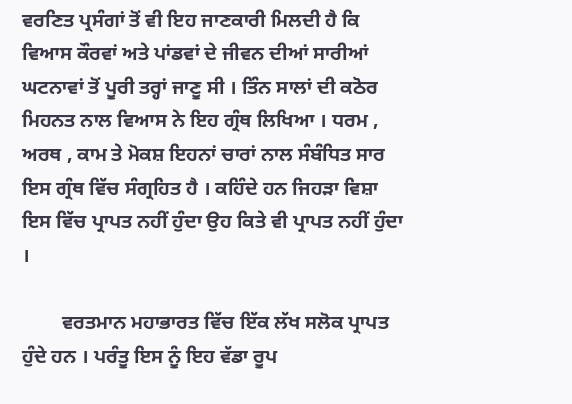ਵਰਣਿਤ ਪ੍ਰਸੰਗਾਂ ਤੋਂ ਵੀ ਇਹ ਜਾਣਕਾਰੀ ਮਿਲਦੀ ਹੈ ਕਿ ਵਿਆਸ ਕੌਰਵਾਂ ਅਤੇ ਪਾਂਡਵਾਂ ਦੇ ਜੀਵਨ ਦੀਆਂ ਸਾਰੀਆਂ ਘਟਨਾਵਾਂ ਤੋਂ ਪੂਰੀ ਤਰ੍ਹਾਂ ਜਾਣੂ ਸੀ । ਤਿੰਨ ਸਾਲਾਂ ਦੀ ਕਠੋਰ ਮਿਹਨਤ ਨਾਲ ਵਿਆਸ ਨੇ ਇਹ ਗ੍ਰੰਥ ਲਿਖਿਆ । ਧਰਮ , ਅਰਥ , ਕਾਮ ਤੇ ਮੋਕਸ਼ ਇਹਨਾਂ ਚਾਰਾਂ ਨਾਲ ਸੰਬੰਧਿਤ ਸਾਰ ਇਸ ਗ੍ਰੰਥ ਵਿੱਚ ਸੰਗ੍ਰਹਿਤ ਹੈ । ਕਹਿੰਦੇ ਹਨ ਜਿਹੜਾ ਵਿਸ਼ਾ ਇਸ ਵਿੱਚ ਪ੍ਰਾਪਤ ਨਹੀਂ ਹੁੰਦਾ ਉਹ ਕਿਤੇ ਵੀ ਪ੍ਰਾਪਤ ਨਹੀਂ ਹੁੰਦਾ ।

        ਵਰਤਮਾਨ ਮਹਾਭਾਰਤ ਵਿੱਚ ਇੱਕ ਲੱਖ ਸਲੋਕ ਪ੍ਰਾਪਤ ਹੁੰਦੇ ਹਨ । ਪਰੰਤੂ ਇਸ ਨੂੰ ਇਹ ਵੱਡਾ ਰੂਪ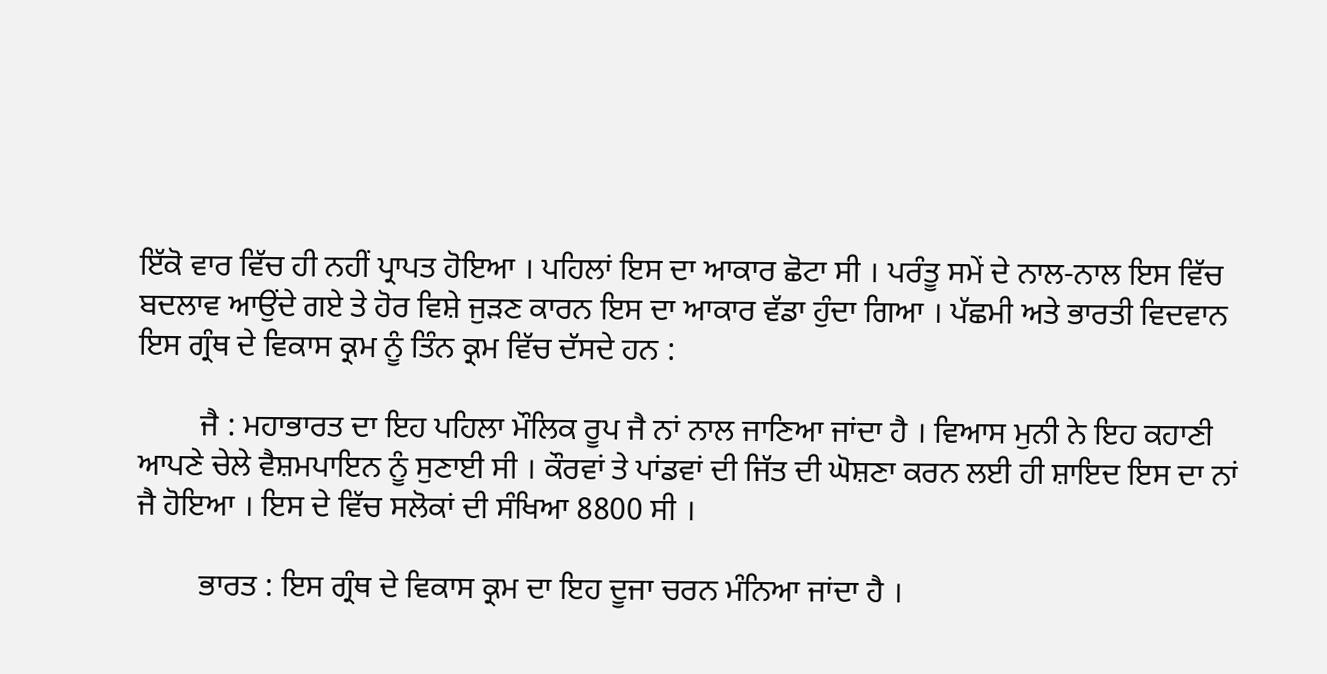ਇੱਕੋ ਵਾਰ ਵਿੱਚ ਹੀ ਨਹੀਂ ਪ੍ਰਾਪਤ ਹੋਇਆ । ਪਹਿਲਾਂ ਇਸ ਦਾ ਆਕਾਰ ਛੋਟਾ ਸੀ । ਪਰੰਤੂ ਸਮੇਂ ਦੇ ਨਾਲ-ਨਾਲ ਇਸ ਵਿੱਚ ਬਦਲਾਵ ਆਉਂਦੇ ਗਏ ਤੇ ਹੋਰ ਵਿਸ਼ੇ ਜੁੜਣ ਕਾਰਨ ਇਸ ਦਾ ਆਕਾਰ ਵੱਡਾ ਹੁੰਦਾ ਗਿਆ । ਪੱਛਮੀ ਅਤੇ ਭਾਰਤੀ ਵਿਦਵਾਨ ਇਸ ਗ੍ਰੰਥ ਦੇ ਵਿਕਾਸ ਕ੍ਰਮ ਨੂੰ ਤਿੰਨ ਕ੍ਰਮ ਵਿੱਚ ਦੱਸਦੇ ਹਨ :

        ਜੈ : ਮਹਾਭਾਰਤ ਦਾ ਇਹ ਪਹਿਲਾ ਮੌਲਿਕ ਰੂਪ ਜੈ ਨਾਂ ਨਾਲ ਜਾਣਿਆ ਜਾਂਦਾ ਹੈ । ਵਿਆਸ ਮੁਨੀ ਨੇ ਇਹ ਕਹਾਣੀ ਆਪਣੇ ਚੇਲੇ ਵੈਸ਼ਮਪਾਇਨ ਨੂੰ ਸੁਣਾਈ ਸੀ । ਕੌਰਵਾਂ ਤੇ ਪਾਂਡਵਾਂ ਦੀ ਜਿੱਤ ਦੀ ਘੋਸ਼ਣਾ ਕਰਨ ਲਈ ਹੀ ਸ਼ਾਇਦ ਇਸ ਦਾ ਨਾਂ ਜੈ ਹੋਇਆ । ਇਸ ਦੇ ਵਿੱਚ ਸਲੋਕਾਂ ਦੀ ਸੰਖਿਆ 8800 ਸੀ ।

        ਭਾਰਤ : ਇਸ ਗ੍ਰੰਥ ਦੇ ਵਿਕਾਸ ਕ੍ਰਮ ਦਾ ਇਹ ਦੂਜਾ ਚਰਨ ਮੰਨਿਆ ਜਾਂਦਾ ਹੈ ।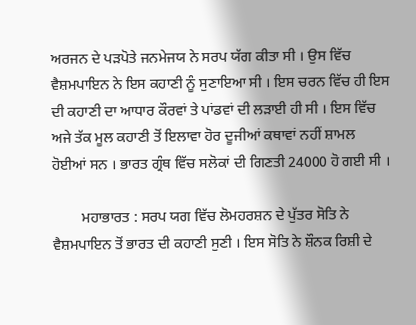ਅਰਜਨ ਦੇ ਪੜਪੋਤੇ ਜਨਮੇਜਯ ਨੇ ਸਰਪ ਯੱਗ ਕੀਤਾ ਸੀ । ਉਸ ਵਿੱਚ ਵੈਸ਼ਮਪਾਇਨ ਨੇ ਇਸ ਕਹਾਣੀ ਨੂੰ ਸੁਣਾਇਆ ਸੀ । ਇਸ ਚਰਨ ਵਿੱਚ ਹੀ ਇਸ ਦੀ ਕਹਾਣੀ ਦਾ ਆਧਾਰ ਕੌਰਵਾਂ ਤੇ ਪਾਂਡਵਾਂ ਦੀ ਲੜਾਈ ਹੀ ਸੀ । ਇਸ ਵਿੱਚ ਅਜੇ ਤੱਕ ਮੂਲ ਕਹਾਣੀ ਤੋਂ ਇਲਾਵਾ ਹੋਰ ਦੂਜੀਆਂ ਕਥਾਵਾਂ ਨਹੀਂ ਸ਼ਾਮਲ ਹੋਈਆਂ ਸਨ । ਭਾਰਤ ਗ੍ਰੰਥ ਵਿੱਚ ਸਲੋਕਾਂ ਦੀ ਗਿਣਤੀ 24000 ਹੋ ਗਈ ਸੀ ।

        ਮਹਾਭਾਰਤ : ਸਰਪ ਯਗ ਵਿੱਚ ਲੋਮਹਰਸ਼ਨ ਦੇ ਪੁੱਤਰ ਸੋਤਿ ਨੇ ਵੈਸ਼ਮਪਾਇਨ ਤੋਂ ਭਾਰਤ ਦੀ ਕਹਾਣੀ ਸੁਣੀ । ਇਸ ਸੋਤਿ ਨੇ ਸ਼ੌਨਕ ਰਿਸ਼ੀ ਦੇ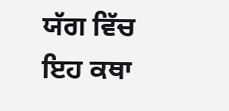ਯੱਗ ਵਿੱਚ ਇਹ ਕਥਾ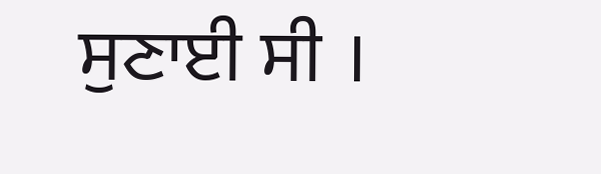ਸੁਣਾਈ ਸੀ ।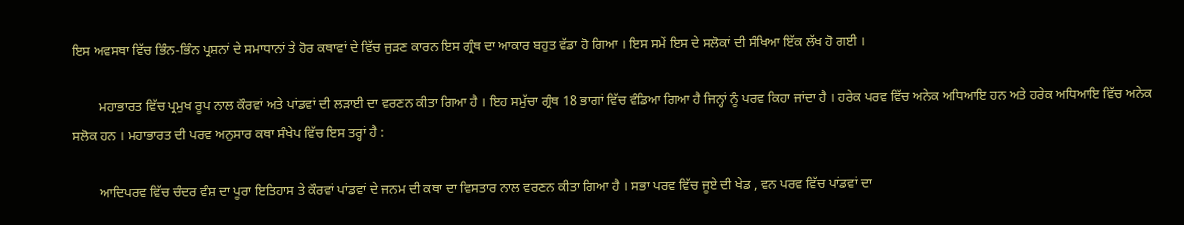ਇਸ ਅਵਸਥਾ ਵਿੱਚ ਭਿੰਨ-ਭਿੰਨ ਪ੍ਰਸ਼ਨਾਂ ਦੇ ਸਮਾਧਾਨਾਂ ਤੇ ਹੋਰ ਕਥਾਵਾਂ ਦੇ ਵਿੱਚ ਜੁੜਣ ਕਾਰਨ ਇਸ ਗ੍ਰੰਥ ਦਾ ਆਕਾਰ ਬਹੁਤ ਵੱਡਾ ਹੋ ਗਿਆ । ਇਸ ਸਮੇਂ ਇਸ ਦੇ ਸਲੋਕਾਂ ਦੀ ਸੰਖਿਆ ਇੱਕ ਲੱਖ ਹੋ ਗਈ ।

        ਮਹਾਭਾਰਤ ਵਿੱਚ ਪ੍ਰਮੁਖ ਰੂਪ ਨਾਲ ਕੌਰਵਾਂ ਅਤੇ ਪਾਂਡਵਾਂ ਦੀ ਲੜਾਈ ਦਾ ਵਰਣਨ ਕੀਤਾ ਗਿਆ ਹੈ । ਇਹ ਸਮੁੱਚਾ ਗ੍ਰੰਥ 18 ਭਾਗਾਂ ਵਿੱਚ ਵੰਡਿਆ ਗਿਆ ਹੈ ਜਿਨ੍ਹਾਂ ਨੂੰ ਪਰਵ ਕਿਹਾ ਜਾਂਦਾ ਹੈ । ਹਰੇਕ ਪਰਵ ਵਿੱਚ ਅਨੇਕ ਅਧਿਆਇ ਹਨ ਅਤੇ ਹਰੇਕ ਅਧਿਆਇ ਵਿੱਚ ਅਨੇਕ ਸਲੋਕ ਹਨ । ਮਹਾਭਾਰਤ ਦੀ ਪਰਵ ਅਨੁਸਾਰ ਕਥਾ ਸੰਖੇਪ ਵਿੱਚ ਇਸ ਤਰ੍ਹਾਂ ਹੈ :

        ਆਦਿਪਰਵ ਵਿੱਚ ਚੰਦਰ ਵੰਸ਼ ਦਾ ਪੂਰਾ ਇਤਿਹਾਸ ਤੇ ਕੌਰਵਾਂ ਪਾਂਡਵਾਂ ਦੇ ਜਨਮ ਦੀ ਕਥਾ ਦਾ ਵਿਸਤਾਰ ਨਾਲ ਵਰਣਨ ਕੀਤਾ ਗਿਆ ਹੈ । ਸਭਾ ਪਰਵ ਵਿੱਚ ਜੂਏ ਦੀ ਖੇਡ , ਵਨ ਪਰਵ ਵਿੱਚ ਪਾਂਡਵਾਂ ਦਾ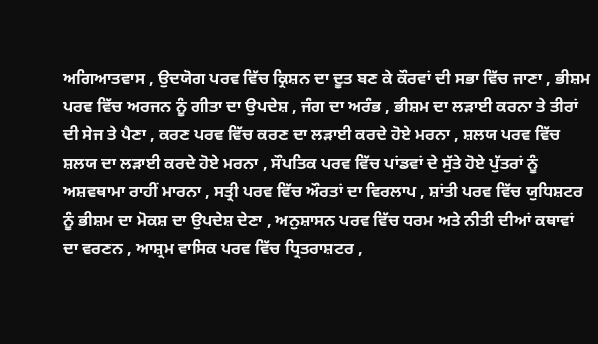ਅਗਿਆਤਵਾਸ , ਉਦਯੋਗ ਪਰਵ ਵਿੱਚ ਕ੍ਰਿਸ਼ਨ ਦਾ ਦੂਤ ਬਣ ਕੇ ਕੌਰਵਾਂ ਦੀ ਸਭਾ ਵਿੱਚ ਜਾਣਾ , ਭੀਸ਼ਮ ਪਰਵ ਵਿੱਚ ਅਰਜਨ ਨੂੰ ਗੀਤਾ ਦਾ ਉਪਦੇਸ਼ , ਜੰਗ ਦਾ ਅਰੰਭ , ਭੀਸ਼ਮ ਦਾ ਲੜਾਈ ਕਰਨਾ ਤੇ ਤੀਰਾਂ ਦੀ ਸੇਜ ਤੇ ਪੈਣਾ , ਕਰਣ ਪਰਵ ਵਿੱਚ ਕਰਣ ਦਾ ਲੜਾਈ ਕਰਦੇ ਹੋਏ ਮਰਨਾ , ਸ਼ਲਯ ਪਰਵ ਵਿੱਚ ਸ਼ਲਯ ਦਾ ਲੜਾਈ ਕਰਦੇ ਹੋਏ ਮਰਨਾ , ਸੌਪਤਿਕ ਪਰਵ ਵਿੱਚ ਪਾਂਡਵਾਂ ਦੇ ਸੁੱਤੇ ਹੋਏ ਪੁੱਤਰਾਂ ਨੂੰ ਅਸ਼ਵਥਾਮਾ ਰਾਹੀਂ ਮਾਰਨਾ , ਸਤ੍ਰੀ ਪਰਵ ਵਿੱਚ ਔਰਤਾਂ ਦਾ ਵਿਰਲਾਪ , ਸ਼ਾਂਤੀ ਪਰਵ ਵਿੱਚ ਯੁਧਿਸ਼ਟਰ ਨੂੰ ਭੀਸ਼ਮ ਦਾ ਮੋਕਸ਼ ਦਾ ਉਪਦੇਸ਼ ਦੇਣਾ , ਅਨੁਸ਼ਾਸਨ ਪਰਵ ਵਿੱਚ ਧਰਮ ਅਤੇ ਨੀਤੀ ਦੀਆਂ ਕਥਾਵਾਂ ਦਾ ਵਰਣਨ , ਆਸ਼੍ਰਮ ਵਾਸਿਕ ਪਰਵ ਵਿੱਚ ਧ੍ਰਿਤਰਾਸ਼ਟਰ ,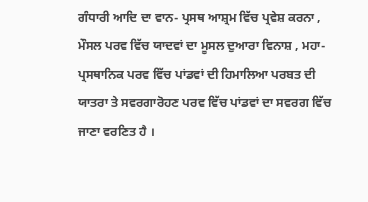ਗੰਧਾਰੀ ਆਦਿ ਦਾ ਵਾਨ- ਪ੍ਰਸਥ ਆਸ਼੍ਰਮ ਵਿੱਚ ਪ੍ਰਵੇਸ਼ ਕਰਨਾ , ਮੌਸਲ ਪਰਵ ਵਿੱਚ ਯਾਦਵਾਂ ਦਾ ਮੂਸਲ ਦੁਆਰਾ ਵਿਨਾਸ਼ , ਮਹਾ-ਪ੍ਰਸਥਾਨਿਕ ਪਰਵ ਵਿੱਚ ਪਾਂਡਵਾਂ ਦੀ ਹਿਮਾਲਿਆ ਪਰਬਤ ਦੀ ਯਾਤਰਾ ਤੇ ਸਵਰਗਾਰੋਹਣ ਪਰਵ ਵਿੱਚ ਪਾਂਡਵਾਂ ਦਾ ਸਵਰਗ ਵਿੱਚ ਜਾਣਾ ਵਰਣਿਤ ਹੈ ।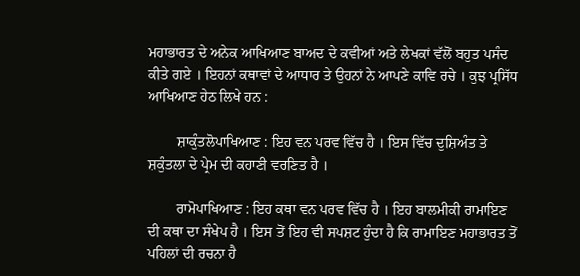ਮਹਾਭਾਰਤ ਦੇ ਅਨੇਕ ਆਖਿਆਣ ਬਾਅਦ ਦੇ ਕਵੀਆਂ ਅਤੇ ਲੇਖਕਾਂ ਵੱਲੋਂ ਬਹੁਤ ਪਸੰਦ ਕੀਤੇ ਗਏ । ਇਹਨਾਂ ਕਥਾਵਾਂ ਦੇ ਆਧਾਰ ਤੇ ਉਹਨਾਂ ਨੇ ਆਪਣੇ ਕਾਵਿ ਰਚੇ । ਕੁਝ ਪ੍ਰਸਿੱਧ ਆਖਿਆਣ ਹੇਠ ਲਿਖੇ ਹਨ :

        ਸ਼ਾਕੁੰਤਲੋਪਾਖਿਆਣ : ਇਹ ਵਨ ਪਰਵ ਵਿੱਚ ਹੈ । ਇਸ ਵਿੱਚ ਦੁਸ਼ਿਅੰਤ ਤੇ ਸ਼ਕੁੰਤਲਾ ਦੇ ਪ੍ਰੇਮ ਦੀ ਕਹਾਣੀ ਵਰਣਿਤ ਹੈ ।

        ਰਾਮੋਪਾਖਿਆਣ : ਇਹ ਕਥਾ ਵਨ ਪਰਵ ਵਿੱਚ ਹੈ । ਇਹ ਬਾਲਮੀਕੀ ਰਾਮਾਇਣ ਦੀ ਕਥਾ ਦਾ ਸੰਖੇਪ ਹੈ । ਇਸ ਤੋਂ ਇਹ ਵੀ ਸਪਸ਼ਟ ਹੁੰਦਾ ਹੈ ਕਿ ਰਾਮਾਇਣ ਮਹਾਭਾਰਤ ਤੋਂ ਪਹਿਲਾਂ ਦੀ ਰਚਨਾ ਹੈ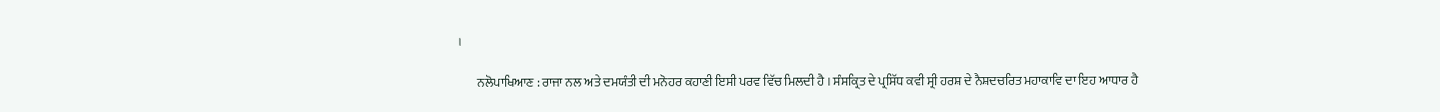।

        ਨਲੋਪਾਖਿਆਣ : ਰਾਜਾ ਨਲ ਅਤੇ ਦਮਯੰਤੀ ਦੀ ਮਨੋਹਰ ਕਹਾਣੀ ਇਸੀ ਪਰਵ ਵਿੱਚ ਮਿਲਦੀ ਹੈ । ਸੰਸਕ੍ਰਿਤ ਦੇ ਪ੍ਰਸਿੱਧ ਕਵੀ ਸ੍ਰੀ ਹਰਸ਼ ਦੇ ਨੈਸ਼ਦਚਰਿਤ ਮਹਾਕਾਵਿ ਦਾ ਇਹ ਆਧਾਰ ਹੈ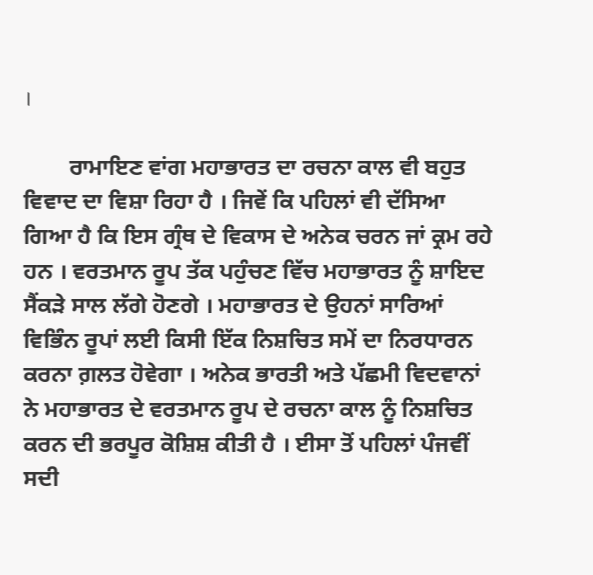।

        ਰਾਮਾਇਣ ਵਾਂਗ ਮਹਾਭਾਰਤ ਦਾ ਰਚਨਾ ਕਾਲ ਵੀ ਬਹੁਤ ਵਿਵਾਦ ਦਾ ਵਿਸ਼ਾ ਰਿਹਾ ਹੈ । ਜਿਵੇਂ ਕਿ ਪਹਿਲਾਂ ਵੀ ਦੱਸਿਆ ਗਿਆ ਹੈ ਕਿ ਇਸ ਗ੍ਰੰਥ ਦੇ ਵਿਕਾਸ ਦੇ ਅਨੇਕ ਚਰਨ ਜਾਂ ਕ੍ਰਮ ਰਹੇ ਹਨ । ਵਰਤਮਾਨ ਰੂਪ ਤੱਕ ਪਹੁੰਚਣ ਵਿੱਚ ਮਹਾਭਾਰਤ ਨੂੰ ਸ਼ਾਇਦ ਸੈਂਕੜੇ ਸਾਲ ਲੱਗੇ ਹੋਣਗੇ । ਮਹਾਭਾਰਤ ਦੇ ਉਹਨਾਂ ਸਾਰਿਆਂ ਵਿਭਿੰਨ ਰੂਪਾਂ ਲਈ ਕਿਸੀ ਇੱਕ ਨਿਸ਼ਚਿਤ ਸਮੇਂ ਦਾ ਨਿਰਧਾਰਨ ਕਰਨਾ ਗ਼ਲਤ ਹੋਵੇਗਾ । ਅਨੇਕ ਭਾਰਤੀ ਅਤੇ ਪੱਛਮੀ ਵਿਦਵਾਨਾਂ ਨੇ ਮਹਾਭਾਰਤ ਦੇ ਵਰਤਮਾਨ ਰੂਪ ਦੇ ਰਚਨਾ ਕਾਲ ਨੂੰ ਨਿਸ਼ਚਿਤ ਕਰਨ ਦੀ ਭਰਪੂਰ ਕੋਸ਼ਿਸ਼ ਕੀਤੀ ਹੈ । ਈਸਾ ਤੋਂ ਪਹਿਲਾਂ ਪੰਜਵੀਂ ਸਦੀ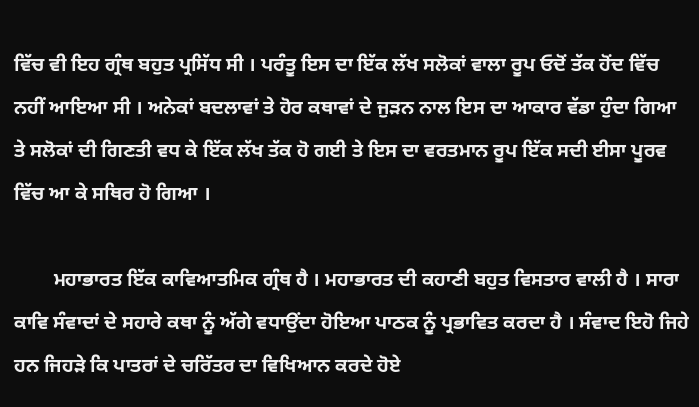ਵਿੱਚ ਵੀ ਇਹ ਗ੍ਰੰਥ ਬਹੁਤ ਪ੍ਰਸਿੱਧ ਸੀ । ਪਰੰਤੂ ਇਸ ਦਾ ਇੱਕ ਲੱਖ ਸਲੋਕਾਂ ਵਾਲਾ ਰੂਪ ਓਦੋਂ ਤੱਕ ਹੋਂਦ ਵਿੱਚ ਨਹੀਂ ਆਇਆ ਸੀ । ਅਨੇਕਾਂ ਬਦਲਾਵਾਂ ਤੇ ਹੋਰ ਕਥਾਵਾਂ ਦੇ ਜੁੜਨ ਨਾਲ ਇਸ ਦਾ ਆਕਾਰ ਵੱਡਾ ਹੁੰਦਾ ਗਿਆ ਤੇ ਸਲੋਕਾਂ ਦੀ ਗਿਣਤੀ ਵਧ ਕੇ ਇੱਕ ਲੱਖ ਤੱਕ ਹੋ ਗਈ ਤੇ ਇਸ ਦਾ ਵਰਤਮਾਨ ਰੂਪ ਇੱਕ ਸਦੀ ਈਸਾ ਪੂਰਵ ਵਿੱਚ ਆ ਕੇ ਸਥਿਰ ਹੋ ਗਿਆ ।

        ਮਹਾਭਾਰਤ ਇੱਕ ਕਾਵਿਆਤਮਿਕ ਗ੍ਰੰਥ ਹੈ । ਮਹਾਭਾਰਤ ਦੀ ਕਹਾਣੀ ਬਹੁਤ ਵਿਸਤਾਰ ਵਾਲੀ ਹੈ । ਸਾਰਾ ਕਾਵਿ ਸੰਵਾਦਾਂ ਦੇ ਸਹਾਰੇ ਕਥਾ ਨੂੰ ਅੱਗੇ ਵਧਾਉਂਦਾ ਹੋਇਆ ਪਾਠਕ ਨੂੰ ਪ੍ਰਭਾਵਿਤ ਕਰਦਾ ਹੈ । ਸੰਵਾਦ ਇਹੋ ਜਿਹੇ ਹਨ ਜਿਹੜੇ ਕਿ ਪਾਤਰਾਂ ਦੇ ਚਰਿੱਤਰ ਦਾ ਵਿਖਿਆਨ ਕਰਦੇ ਹੋਏ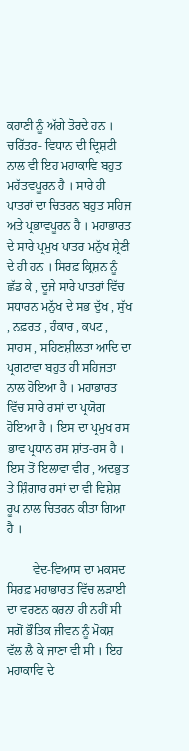ਕਹਾਣੀ ਨੂੰ ਅੱਗੇ ਤੋਰਦੇ ਹਨ । ਚਰਿੱਤਰ- ਵਿਧਾਨ ਦੀ ਦ੍ਰਿਸ਼ਟੀ ਨਾਲ ਵੀ ਇਹ ਮਹਾਕਾਵਿ ਬਹੁਤ ਮਹੱਤਵਪੂਰਨ ਹੈ । ਸਾਰੇ ਹੀ ਪਾਤਰਾਂ ਦਾ ਚਿਤਰਨ ਬਹੁਤ ਸਹਿਜ ਅਤੇ ਪ੍ਰਭਾਵਪੂਰਨ ਹੈ । ਮਹਾਭਾਰਤ ਦੇ ਸਾਰੇ ਪ੍ਰਮੁਖ ਪਾਤਰ ਮਨੁੱਖ ਸ਼੍ਰੇਣੀ ਦੇ ਹੀ ਹਨ । ਸਿਰਫ਼ ਕ੍ਰਿਸ਼ਨ ਨੂੰ ਛੱਡ ਕੇ , ਦੂਜੇ ਸਾਰੇ ਪਾਤਰਾਂ ਵਿੱਚ ਸਧਾਰਨ ਮਨੁੱਖ ਦੇ ਸਭ ਦੁੱਖ , ਸੁੱਖ , ਨਫ਼ਰਤ , ਹੰਕਾਰ , ਕਪਟ , ਸਾਹਸ , ਸਹਿਣਸ਼ੀਲਤਾ ਆਦਿ ਦਾ ਪ੍ਰਗਟਾਵਾ ਬਹੁਤ ਹੀ ਸਹਿਜਤਾ ਨਾਲ ਹੋਇਆ ਹੈ । ਮਹਾਭਾਰਤ ਵਿੱਚ ਸਾਰੇ ਰਸਾਂ ਦਾ ਪ੍ਰਯੋਗ ਹੋਇਆ ਹੈ । ਇਸ ਦਾ ਪ੍ਰਮੁਖ ਰਸ ਭਾਵ ਪ੍ਰਧਾਨ ਰਸ ਸ਼ਾਂਤ-ਰਸ ਹੈ । ਇਸ ਤੋਂ ਇਲਾਵਾ ਵੀਰ , ਅਦਭੁਤ ਤੇ ਸ਼ਿੰਗਾਰ ਰਸਾਂ ਦਾ ਵੀ ਵਿਸ਼ੇਸ਼ ਰੂਪ ਨਾਲ ਚਿਤਰਨ ਕੀਤਾ ਗਿਆ ਹੈ ।

        ਵੇਦ-ਵਿਆਸ ਦਾ ਮਕਸਦ ਸਿਰਫ਼ ਮਹਾਭਾਰਤ ਵਿੱਚ ਲੜਾਈ ਦਾ ਵਰਣਨ ਕਰਨਾ ਹੀ ਨਹੀਂ ਸੀ ਸਗੋਂ ਭੌਤਿਕ ਜੀਵਨ ਨੂੰ ਮੋਕਸ਼ ਵੱਲ ਲੈ ਕੇ ਜਾਣਾ ਵੀ ਸੀ । ਇਹ ਮਹਾਕਾਵਿ ਦੇ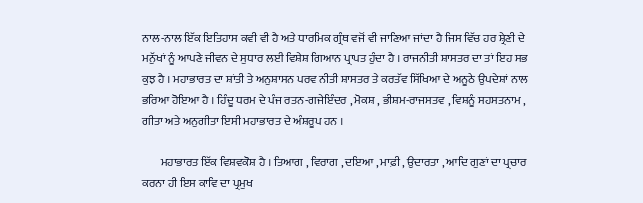ਨਾਲ-ਨਾਲ ਇੱਕ ਇਤਿਹਾਸ ਕਵੀ ਵੀ ਹੈ ਅਤੇ ਧਾਰਮਿਕ ਗ੍ਰੰਥ ਵਜੋਂ ਵੀ ਜਾਣਿਆ ਜਾਂਦਾ ਹੈ ਜਿਸ ਵਿੱਚ ਹਰ ਸ਼੍ਰੇਣੀ ਦੇ ਮਨੁੱਖਾਂ ਨੂੰ ਆਪਣੇ ਜੀਵਨ ਦੇ ਸੁਧਾਰ ਲਈ ਵਿਸ਼ੇਸ਼ ਗਿਆਨ ਪ੍ਰਾਪਤ ਹੁੰਦਾ ਹੈ । ਰਾਜਨੀਤੀ ਸ਼ਾਸਤਰ ਦਾ ਤਾਂ ਇਹ ਸਭ ਕੁਝ ਹੈ । ਮਹਾਭਾਰਤ ਦਾ ਸ਼ਾਂਤੀ ਤੇ ਅਨੁਸ਼ਾਸਨ ਪਰਵ ਨੀਤੀ ਸ਼ਾਸਤਰ ਤੇ ਕਰਤੱਵ ਸਿੱਖਿਆ ਦੇ ਅਨੂਠੇ ਉਪਦੇਸ਼ਾਂ ਨਾਲ ਭਰਿਆ ਹੋਇਆ ਹੈ । ਹਿੰਦੂ ਧਰਮ ਦੇ ਪੰਜ ਰਤਨ-ਗਜੇਇੰਦਰ , ਮੋਕਸ਼ , ਭੀਸ਼ਮ-ਰਾਜਸਤਵ , ਵਿਸ਼ਨੂੰ ਸਹਸਤਨਾਮ , ਗੀਤਾ ਅਤੇ ਅਨੁਗੀਤਾ ਇਸੀ ਮਹਾਭਾਰਤ ਦੇ ਅੰਸ਼ਰੂਪ ਹਨ ।

        ਮਹਾਭਾਰਤ ਇੱਕ ਵਿਸ਼ਵਕੋਸ਼ ਹੈ । ਤਿਆਗ , ਵਿਰਾਗ , ਦਇਆ , ਮਾਫ਼ੀ , ਉਦਾਰਤਾ , ਆਦਿ ਗੁਣਾਂ ਦਾ ਪ੍ਰਚਾਰ ਕਰਨਾ ਹੀ ਇਸ ਕਾਵਿ ਦਾ ਪ੍ਰਮੁਖ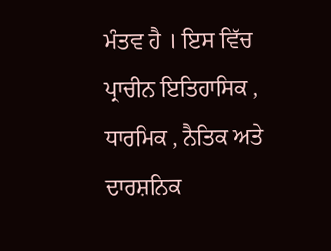ਮੰਤਵ ਹੈ । ਇਸ ਵਿੱਚ ਪ੍ਰਾਚੀਨ ਇਤਿਹਾਸਿਕ , ਧਾਰਮਿਕ , ਨੈਤਿਕ ਅਤੇ ਦਾਰਸ਼ਨਿਕ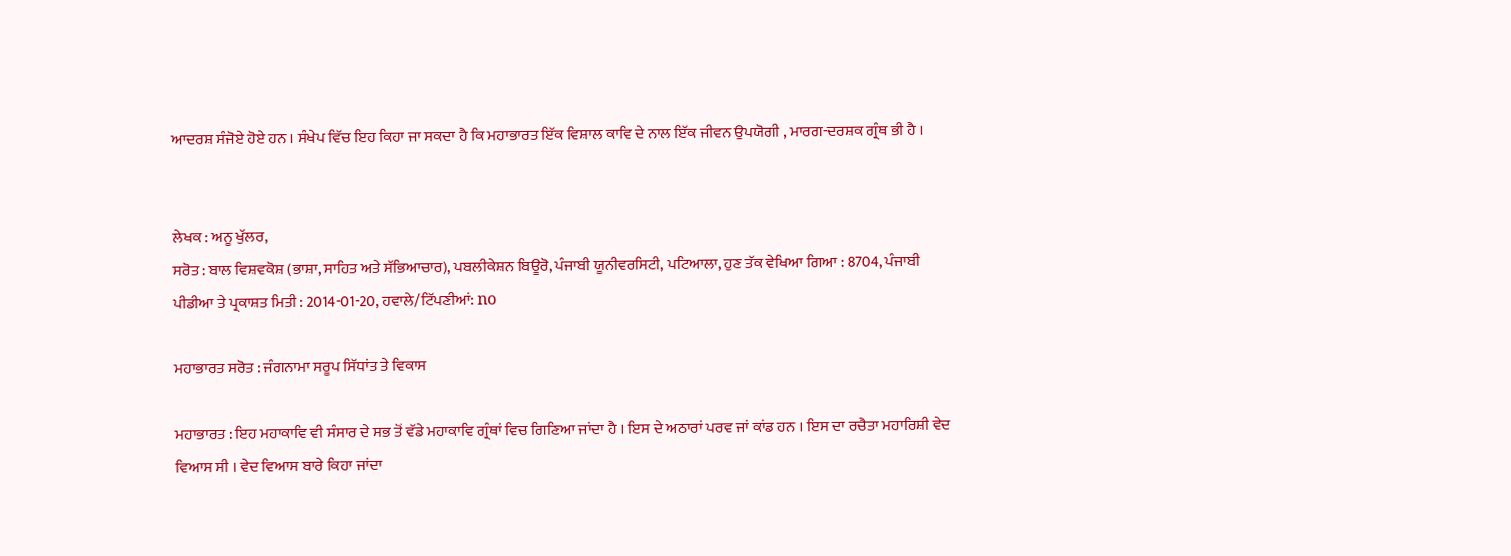ਆਦਰਸ਼ ਸੰਜੋਏ ਹੋਏ ਹਨ । ਸੰਖੇਪ ਵਿੱਚ ਇਹ ਕਿਹਾ ਜਾ ਸਕਦਾ ਹੈ ਕਿ ਮਹਾਭਾਰਤ ਇੱਕ ਵਿਸ਼ਾਲ ਕਾਵਿ ਦੇ ਨਾਲ ਇੱਕ ਜੀਵਨ ਉਪਯੋਗੀ , ਮਾਰਗ-ਦਰਸ਼ਕ ਗ੍ਰੰਥ ਭੀ ਹੈ ।


ਲੇਖਕ : ਅਨੂ ਖੁੱਲਰ,
ਸਰੋਤ : ਬਾਲ ਵਿਸ਼ਵਕੋਸ਼ (ਭਾਸ਼ਾ, ਸਾਹਿਤ ਅਤੇ ਸੱਭਿਆਚਾਰ), ਪਬਲੀਕੇਸ਼ਨ ਬਿਊਰੋ, ਪੰਜਾਬੀ ਯੂਨੀਵਰਸਿਟੀ, ਪਟਿਆਲਾ, ਹੁਣ ਤੱਕ ਵੇਖਿਆ ਗਿਆ : 8704, ਪੰਜਾਬੀ ਪੀਡੀਆ ਤੇ ਪ੍ਰਕਾਸ਼ਤ ਮਿਤੀ : 2014-01-20, ਹਵਾਲੇ/ਟਿੱਪਣੀਆਂ: no

ਮਹਾਭਾਰਤ ਸਰੋਤ : ਜੰਗਨਾਮਾ ਸਰੂਪ ਸਿੱਧਾਂਤ ਤੇ ਵਿਕਾਸ

ਮਹਾਭਾਰਤ : ਇਹ ਮਹਾਕਾਵਿ ਵੀ ਸੰਸਾਰ ਦੇ ਸਭ ਤੋਂ ਵੱਡੇ ਮਹਾਕਾਵਿ ਗ੍ਰੰਥਾਂ ਵਿਚ ਗਿਣਿਆ ਜਾਂਦਾ ਹੈ । ਇਸ ਦੇ ਅਠਾਰਾਂ ਪਰਵ ਜਾਂ ਕਾਂਡ ਹਨ । ਇਸ ਦਾ ਰਚੈਤਾ ਮਹਾਰਿਸ਼ੀ ਵੇਦ ਵਿਆਸ ਸੀ । ਵੇਦ ਵਿਆਸ ਬਾਰੇ ਕਿਹਾ ਜਾਂਦਾ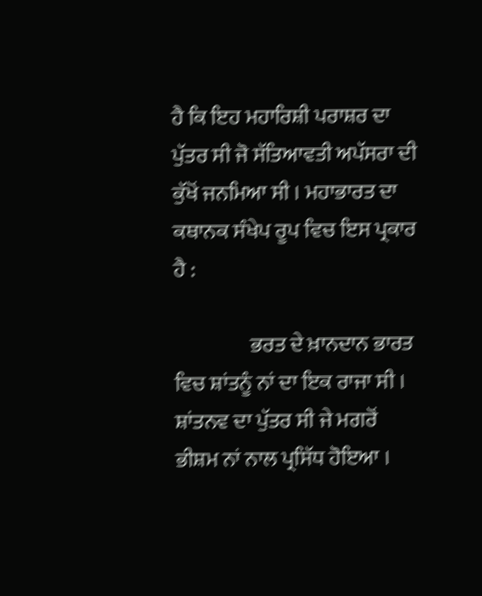ਹੈ ਕਿ ਇਹ ਮਹਾਰਿਸ਼ੀ ਪਰਾਸ਼ਰ ਦਾ ਪੁੱਤਰ ਸੀ ਜੋ ਸੱਤਿਆਵਤੀ ਅਪੱਸਰਾ ਦੀ ਕੁੱਖੋਂ ਜਨਮਿਆ ਸੀ । ਮਹਾਭਾਰਤ ਦਾ ਕਥਾਨਕ ਸੰਖੇਪ ਰੂਪ ਵਿਚ ਇਸ ਪ੍ਰਕਾਰ ਹੈ :

                  ਭਰਤ ਦੇ ਖ਼ਾਨਦਾਨ ਭਾਰਤ ਵਿਚ ਸ਼ਾਂਤਨੂੰ ਨਾਂ ਦਾ ਇਕ ਰਾਜਾ ਸੀ । ਸ਼ਾਂਤਨਵ ਦਾ ਪੁੱਤਰ ਸੀ ਜੇ ਮਗਰੋਂ ਭੀਸ਼ਮ ਨਾਂ ਨਾਲ ਪ੍ਰਸਿੱਧ ਹੋਇਆ ।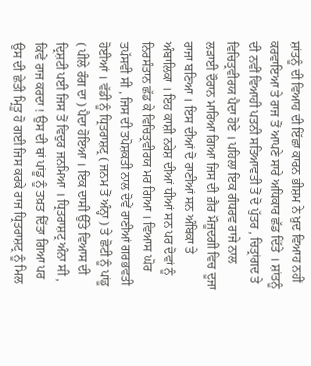ਸ਼ਾਂਤਨੂੰ ਦੀ ਵਿਆਹ ਦੀ ਇੱਛਾ ਕਾਰਨ ਭੀਸ਼ਮ ਨੇ ਖ਼ੁਦ ਵਿਆਹ ਨਹੀਂ ਕਰਵਾਇਆ ਤੇ ਰਾਜ ਤੋਂ ਆਪਣੇ ਸਾਰੇ ਅਧਿਕਾਰ ਛੱਡ ਦਿੱਤੇ । ਸ਼ਾਂਤਨੂੰ ਦੀ ਨਵੀਂ ਵਿਆਹੀ ਪਤਨੀ ਸਤਿਆਵਤੀ ਤੋਂ ਦੋ ਪੁੱਤਰ , ਚਿਤ੍ਰਾਂਗਦ ਤੇ ਵਿਚਿਤ੍ਰਵੀਰਯ ਪੈਦਾ ਹੋਏ । ਪਹਿਲਾ ਇਕ ਗੰਧਰਵ ਰਾਜੇ ਨਾਲ ਲੜਾਈ ਦੌਰਾਨ ਮਾਰਿਆ ਗਿਆ ਜਿਸ ਦੀ ਗ਼ੈਰ ਮੌਜੂਦਗੀ ਵਿਚ ਦੂਜਾ ਰਾਜਾ ਬਣਿਆ । ਇਸ ਦੀਆਂ ਦੋ ਰਾਣੀਆਂ ਸਨ ਅੰਬਿਕਾ ਤੇ ਅੰਬਾਲਿਕਾ । ਇਹ ਕਾਸ਼ੀ ਨਰੇਸ਼ ਦੀਆਂ ਧੀਆਂ ਸਨ ਪਰ ਦੋਵਾਂ ਨੂੰ ਨਿਰਸੰਤਾਨ ਛੱਡ ਕੇ ਵਿਚਿਤ੍ਰਵੀਰਯ ਮਰ ਗਿਆ । ਵਿਆਸ ਘੋਰ ਤਪੱਸਵੀ ਸੀ , ਜਿਸ ਦੀ ਤਪੋਸ਼ਕਤੀ ਨਾਲ ਦੋਵੇਂ ਰਾਣੀਆਂ ਗਰਭਵਤੀ ਹੋਈਆਂ । ਵੱਡੀ ਨੂੰ ਧ੍ਰਿਤਰਾਸ਼ਟ੍ਰ ( ਜਨਮ ਤੋਂ ਅੰਨ੍ਹਾ ) ਤੇ ਛੋਟੀ ਨੂੰ ਪਾਂਡੂ ( ਪੀਲੇ ਰੰਗ ਦਾ ) ਪੈਦਾ ਹੋਇਆ । ਇਕ ਦਾਸੀ ਉੱਤੇ ਵਿਆਸ ਦੀ ਦ੍ਰਿਸ਼ਟੀ ਪਈ ਜਿਸ ਤੋਂ ਵਿਦੁਰ ਜਨਮਿਆ । ਧ੍ਰਿਤਰਾਸ਼ਟ੍ਰ ਅੰਨਾ ਸੀ , ਕਿਵੇਂ ਰਾਜ ਕਰਦਾ ! ਉਸ ਦੀ ਥਾਂ ਪਾਂਡੂ ਨੂੰ ਤਖ਼ਤ ਦਿੱਤਾ ਗਿਆ ਪਰ ਉਸ ਦੀ ਛੇਤੀ ਮ੍ਰਿਤੂ ਹੋ ਗਈ ਜਿਸ ਕਰਕੇ ਰਾਜ ਧ੍ਰਿਤਰਾਸ਼ਟ੍ਰ ਨੂੰ ਮਿਲ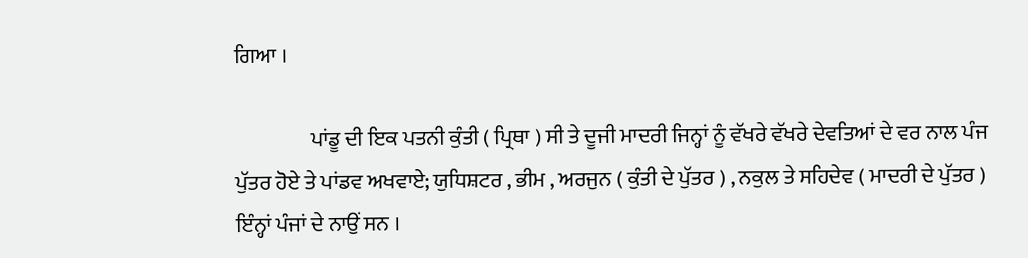ਗਿਆ ।

                  ਪਾਂਡੂ ਦੀ ਇਕ ਪਤਨੀ ਕੁੰਤੀ ( ਪ੍ਰਿਥਾ ) ਸੀ ਤੇ ਦੂਜੀ ਮਾਦਰੀ ਜਿਨ੍ਹਾਂ ਨੂੰ ਵੱਖਰੇ ਵੱਖਰੇ ਦੇਵਤਿਆਂ ਦੇ ਵਰ ਨਾਲ ਪੰਜ ਪੁੱਤਰ ਹੋਏ ਤੇ ਪਾਂਡਵ ਅਖਵਾਏ; ਯੁਧਿਸ਼ਟਰ , ਭੀਮ , ਅਰਜੁਨ ( ਕੁੰਤੀ ਦੇ ਪੁੱਤਰ ) , ਨਕੁਲ ਤੇ ਸਹਿਦੇਵ ( ਮਾਦਰੀ ਦੇ ਪੁੱਤਰ ) ਇੰਨ੍ਹਾਂ ਪੰਜਾਂ ਦੇ ਨਾਉਂ ਸਨ ।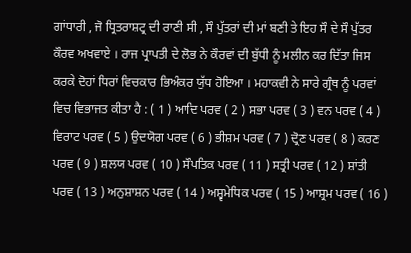ਗਾਂਧਾਰੀ , ਜੋ ਧ੍ਰਿਤਰਾਸ਼ਟ੍ਰ ਦੀ ਰਾਣੀ ਸੀ , ਸੌ ਪੁੱਤਰਾਂ ਦੀ ਮਾਂ ਬਣੀ ਤੇ ਇਹ ਸੌ ਦੇ ਸੌ ਪੁੱਤਰ ਕੌਰਵ ਅਖਵਾਏ । ਰਾਜ ਪ੍ਰਾਪਤੀ ਦੇ ਲੋਭ ਨੇ ਕੌਰਵਾਂ ਦੀ ਬੁੱਧੀ ਨੂੰ ਮਲੀਨ ਕਰ ਦਿੱਤਾ ਜਿਸ ਕਰਕੇ ਦੋਹਾਂ ਧਿਰਾਂ ਵਿਚਕਾਰ ਭਿਅੰਕਰ ਯੁੱਧ ਹੋਇਆ । ਮਹਾਕਵੀ ਨੇ ਸਾਰੇ ਗ੍ਰੰਥ ਨੂੰ ਪਰਵਾਂ ਵਿਚ ਵਿਭਾਜਤ ਕੀਤਾ ਹੈ : ( 1 ) ਆਦਿ ਪਰਵ ( 2 ) ਸਭਾ ਪਰਵ ( 3 ) ਵਨ ਪਰਵ ( 4 ) ਵਿਰਾਟ ਪਰਵ ( 5 ) ਉਦਯੋਗ ਪਰਵ ( 6 ) ਭੀਸ਼ਮ ਪਰਵ ( 7 ) ਦ੍ਰੋਣ ਪਰਵ ( 8 ) ਕਰਣ ਪਰਵ ( 9 ) ਸ਼ਲਯ ਪਰਵ ( 10 ) ਸੌਪਤਿਕ ਪਰਵ ( 11 ) ਸਤ੍ਰੀ ਪਰਵ ( 12 ) ਸ਼ਾਂਤੀ ਪਰਵ ( 13 ) ਅਨੁਸ਼ਾਸ਼ਨ ਪਰਵ ( 14 ) ਅਸ਼੍ਵਮੇਧਿਕ ਪਰਵ ( 15 ) ਆਸ਼੍ਰਮ ਪਰਵ ( 16 )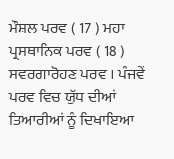ਮੌਸ਼ਲ ਪਰਵ ( 17 ) ਮਹਾ ਪ੍ਰਸਥਾਨਿਕ ਪਰਵ ( 18 ) ਸਵਰਗਾਰੋਹਣ ਪਰਵ । ਪੰਜਵੇਂ ਪਰਵ ਵਿਚ ਯੁੱਧ ਦੀਆਂ ਤਿਆਰੀਆਂ ਨੂੰ ਦਿਖਾਇਆ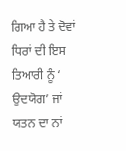ਗਿਆ ਹੈ ਤੇ ਦੋਵਾਂ ਧਿਰਾਂ ਦੀ ਇਸ ਤਿਆਰੀ ਨੂੰ ‘ ਉਦਯੋਗ’ ਜਾਂ ਯਤਨ ਦਾ ਨਾਂ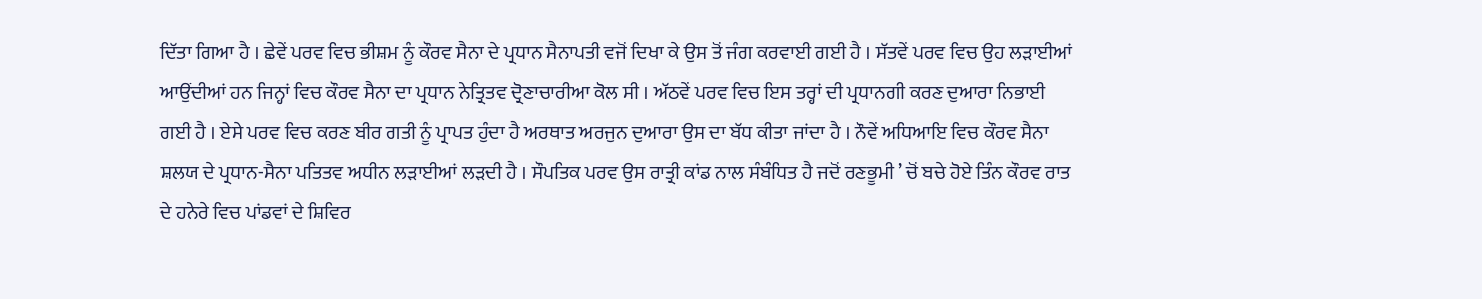ਦਿੱਤਾ ਗਿਆ ਹੈ । ਛੇਵੇਂ ਪਰਵ ਵਿਚ ਭੀਸ਼ਮ ਨੂੰ ਕੌਰਵ ਸੈਨਾ ਦੇ ਪ੍ਰਧਾਨ ਸੈਨਾਪਤੀ ਵਜੋਂ ਦਿਖਾ ਕੇ ਉਸ ਤੋਂ ਜੰਗ ਕਰਵਾਈ ਗਈ ਹੈ । ਸੱਤਵੇਂ ਪਰਵ ਵਿਚ ਉਹ ਲੜਾਈਆਂ ਆਉਂਦੀਆਂ ਹਨ ਜਿਨ੍ਹਾਂ ਵਿਚ ਕੌਰਵ ਸੈਨਾ ਦਾ ਪ੍ਰਧਾਨ ਨੇਤ੍ਰਿਤਵ ਦ੍ਰੋਣਾਚਾਰੀਆ ਕੋਲ ਸੀ । ਅੱਠਵੇਂ ਪਰਵ ਵਿਚ ਇਸ ਤਰ੍ਹਾਂ ਦੀ ਪ੍ਰਧਾਨਗੀ ਕਰਣ ਦੁਆਰਾ ਨਿਭਾਈ ਗਈ ਹੈ । ਏਸੇ ਪਰਵ ਵਿਚ ਕਰਣ ਬੀਰ ਗਤੀ ਨੂੰ ਪ੍ਰਾਪਤ ਹੁੰਦਾ ਹੈ ਅਰਥਾਤ ਅਰਜੁਨ ਦੁਆਰਾ ਉਸ ਦਾ ਬੱਧ ਕੀਤਾ ਜਾਂਦਾ ਹੈ । ਨੌਵੇਂ ਅਧਿਆਇ ਵਿਚ ਕੌਰਵ ਸੈਨਾ ਸ਼ਲਯ ਦੇ ਪ੍ਰਧਾਨ-ਸੈਨਾ ਪਤਿਤਵ ਅਧੀਨ ਲੜਾਈਆਂ ਲੜਦੀ ਹੈ । ਸੌਪਤਿਕ ਪਰਵ ਉਸ ਰਾਤ੍ਰੀ ਕਾਂਡ ਨਾਲ ਸੰਬੰਧਿਤ ਹੈ ਜਦੋਂ ਰਣਭੂਮੀ ’ ਚੋਂ ਬਚੇ ਹੋਏ ਤਿੰਨ ਕੌਰਵ ਰਾਤ ਦੇ ਹਨੇਰੇ ਵਿਚ ਪਾਂਡਵਾਂ ਦੇ ਸ਼ਿਵਿਰ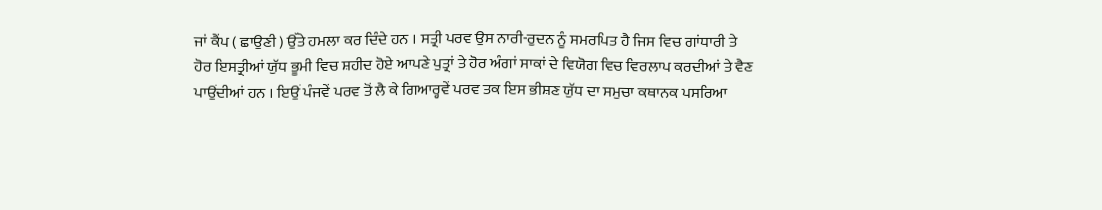ਜਾਂ ਕੈਂਪ ( ਛਾਉਣੀ ) ਉੱਤੇ ਹਮਲਾ ਕਰ ਦਿੰਦੇ ਹਨ । ਸਤ੍ਰੀ ਪਰਵ ਉਸ ਨਾਰੀ-ਰੁਦਨ ਨੂੰ ਸਮਰਪਿਤ ਹੈ ਜਿਸ ਵਿਚ ਗਾਂਧਾਰੀ ਤੇ ਹੋਰ ਇਸਤ੍ਰੀਆਂ ਯੁੱਧ ਭੂਮੀ ਵਿਚ ਸ਼ਹੀਦ ਹੋਏ ਆਪਣੇ ਪੁਤ੍ਰਾਂ ਤੇ ਹੋਰ ਅੰਗਾਂ ਸਾਕਾਂ ਦੇ ਵਿਯੋਗ ਵਿਚ ਵਿਰਲਾਪ ਕਰਦੀਆਂ ਤੇ ਵੈਣ ਪਾਉਂਦੀਆਂ ਹਨ । ਇਉਂ ਪੰਜਵੇਂ ਪਰਵ ਤੋਂ ਲੈ ਕੇ ਗਿਆਰ੍ਹਵੇਂ ਪਰਵ ਤਕ ਇਸ ਭੀਸ਼ਣ ਯੁੱਧ ਦਾ ਸਮੁਚਾ ਕਥਾਨਕ ਪਸਰਿਆ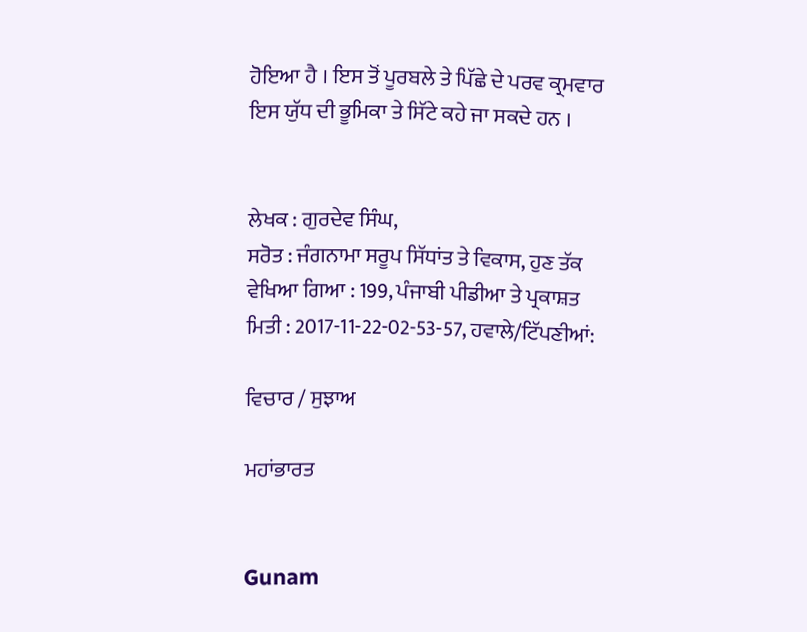ਹੋਇਆ ਹੈ । ਇਸ ਤੋਂ ਪੂਰਬਲੇ ਤੇ ਪਿੱਛੇ ਦੇ ਪਰਵ ਕ੍ਰਮਵਾਰ ਇਸ ਯੁੱਧ ਦੀ ਭੂਮਿਕਾ ਤੇ ਸਿੱਟੇ ਕਹੇ ਜਾ ਸਕਦੇ ਹਨ ।


ਲੇਖਕ : ਗੁਰਦੇਵ ਸਿੰਘ,
ਸਰੋਤ : ਜੰਗਨਾਮਾ ਸਰੂਪ ਸਿੱਧਾਂਤ ਤੇ ਵਿਕਾਸ, ਹੁਣ ਤੱਕ ਵੇਖਿਆ ਗਿਆ : 199, ਪੰਜਾਬੀ ਪੀਡੀਆ ਤੇ ਪ੍ਰਕਾਸ਼ਤ ਮਿਤੀ : 2017-11-22-02-53-57, ਹਵਾਲੇ/ਟਿੱਪਣੀਆਂ:

ਵਿਚਾਰ / ਸੁਝਾਅ

ਮਹਾਂਭਾਰਤ


Gunam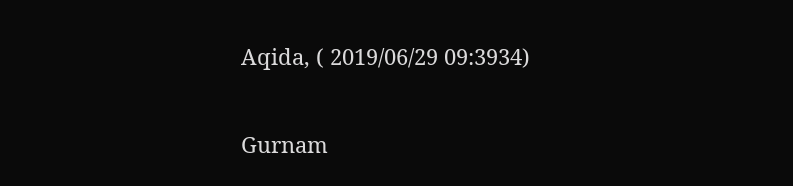Aqida, ( 2019/06/29 09:3934)

Gurnam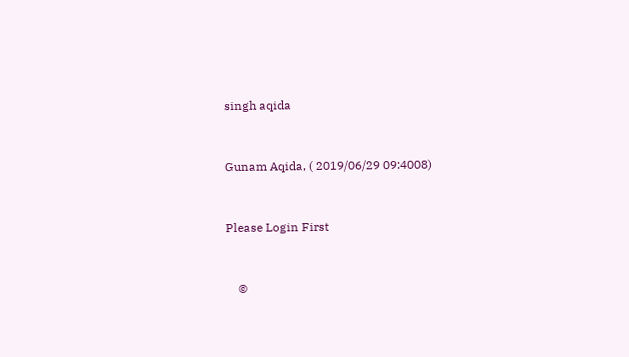singh aqida


Gunam Aqida, ( 2019/06/29 09:4008)


Please Login First


    ©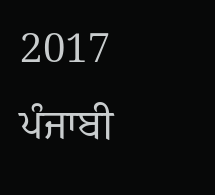2017 ਪੰਜਾਬੀ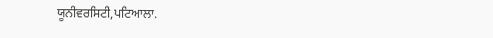ਯੂਨੀਵਰਸਿਟੀ,ਪਟਿਆਲਾ.